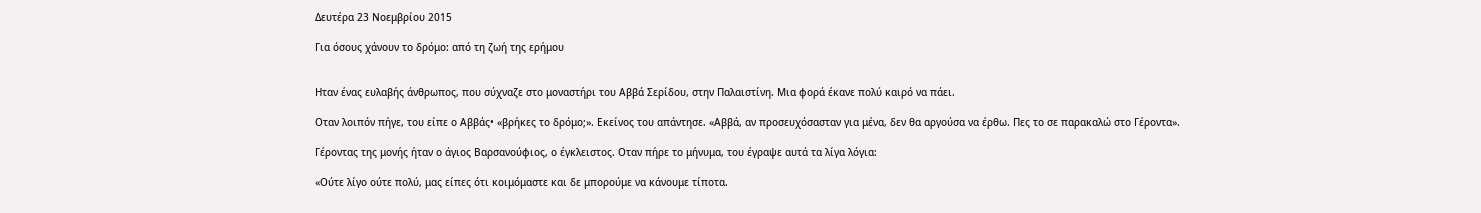Δευτέρα 23 Νοεμβρίου 2015

Για όσους χάνουν το δρόμο: από τη ζωή της ερήμου


Ηταν ένας ευλαβής άνθρωπος, που σύχναζε στο μοναστήρι του Αββά Σερίδου, στην Παλαιστίνη. Μια φορά έκανε πολύ καιρό να πάει.

Οταν λοιπόν πήγε, του είπε ο Αββάς• «βρήκες το δρόμο;». Εκείνος του απάντησε. «Αββά, αν προσευχόσασταν για μένα, δεν θα αργούσα να έρθω. Πες το σε παρακαλώ στο Γέροντα».

Γέροντας της μονής ήταν ο άγιος Βαρσανούφιος, ο έγκλειστος. Οταν πήρε το μήνυμα, του έγραψε αυτά τα λίγα λόγια:

«Ούτε λίγο ούτε πολύ, μας είπες ότι κοιμόμαστε και δε μπορούμε να κάνουμε τίποτα.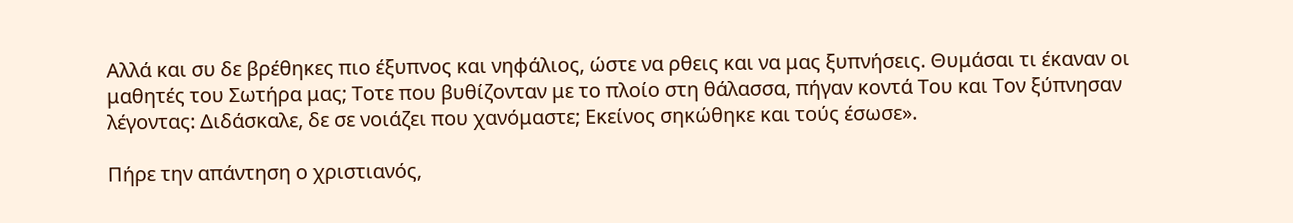Αλλά και συ δε βρέθηκες πιο έξυπνος και νηφάλιος, ώστε να ρθεις και να μας ξυπνήσεις. Θυμάσαι τι έκαναν οι μαθητές του Σωτήρα μας; Τοτε που βυθίζονταν με το πλοίο στη θάλασσα, πήγαν κοντά Του και Τον ξύπνησαν λέγοντας: Διδάσκαλε, δε σε νοιάζει που χανόμαστε; Εκείνος σηκώθηκε και τούς έσωσε».

Πήρε την απάντηση ο χριστιανός,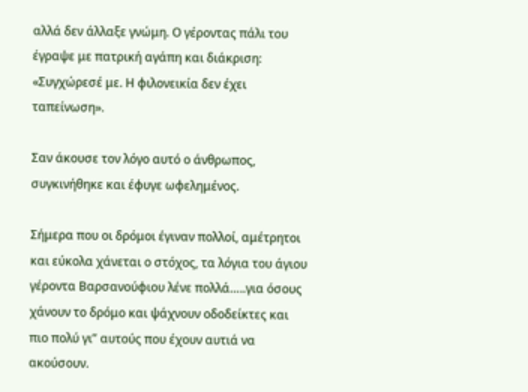αλλά δεν άλλαξε γνώμη. Ο γέροντας πάλι του έγραψε με πατρική αγάπη και διάκριση:
«Συγχώρεσέ με. Η φιλονεικία δεν έχει ταπείνωση».

Σαν άκουσε τον λόγο αυτό ο άνθρωπος, συγκινήθηκε και έφυγε ωφελημένος.

Σήμερα που οι δρόμοι έγιναν πολλοί, αμέτρητοι και εύκολα χάνεται ο στόχος, τα λόγια του άγιου γέροντα Βαρσανούφιου λένε πολλά…..για όσους χάνουν το δρόμο και ψάχνουν οδοδείκτες και πιο πολύ γι” αυτούς που έχουν αυτιά να ακούσουν.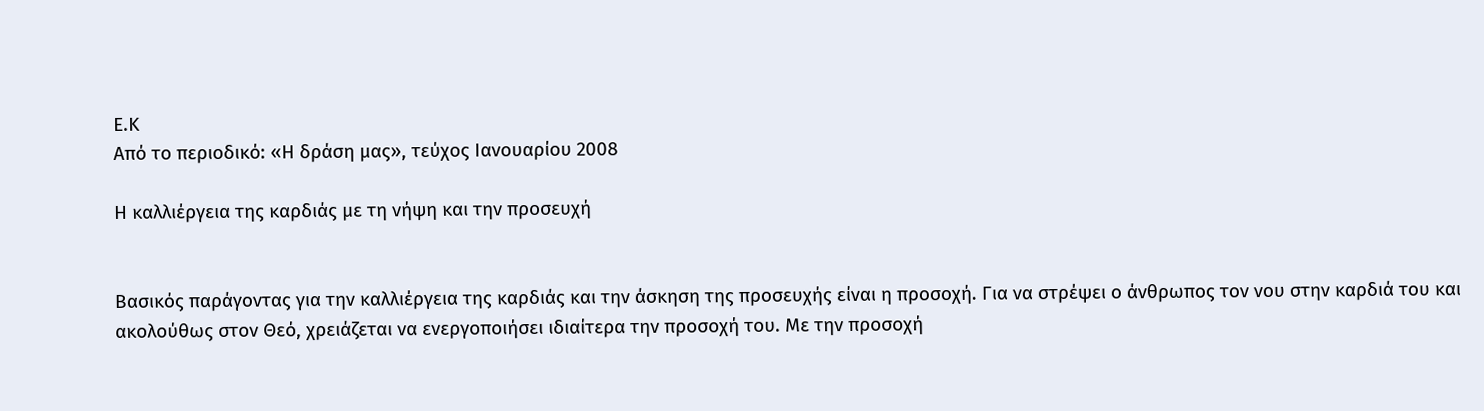Ε.Κ
Από το περιοδικό: «Η δράση μας», τεύχος Ιανουαρίου 2008

Η καλλιέργεια της καρδιάς με τη νήψη και την προσευχή


Βασικός παράγοντας για την καλλιέργεια της καρδιάς και την άσκηση της προσευχής είναι η προσοχή. Για να στρέψει ο άνθρωπος τον νου στην καρδιά του και ακολούθως στον Θεό, χρειάζεται να ενεργοποιήσει ιδιαίτερα την προσοχή του. Με την προσοχή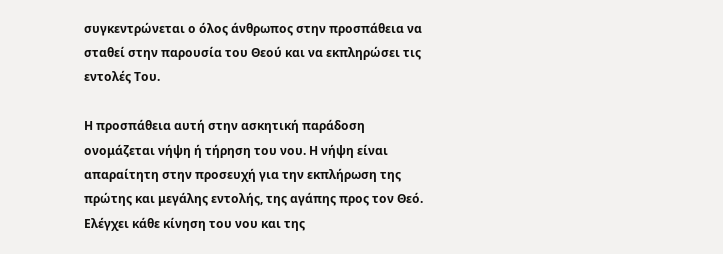συγκεντρώνεται ο όλος άνθρωπος στην προσπάθεια να σταθεί στην παρουσία του Θεού και να εκπληρώσει τις εντολές Του.

Η προσπάθεια αυτή στην ασκητική παράδοση ονομάζεται νήψη ή τήρηση του νου. Η νήψη είναι απαραίτητη στην προσευχή για την εκπλήρωση της πρώτης και μεγάλης εντολής, της αγάπης προς τον Θεό. Ελέγχει κάθε κίνηση του νου και της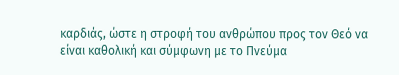καρδιάς, ώστε η στροφή του ανθρώπου προς τον Θεό να είναι καθολική και σύμφωνη με το Πνεύμα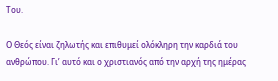Του.

Ο Θεός είναι ζηλωτής και επιθυμεί ολόκληρη την καρδιά του ανθρώπου. Γι’ αυτό και ο χριστιανός από την αρχή της ημέρας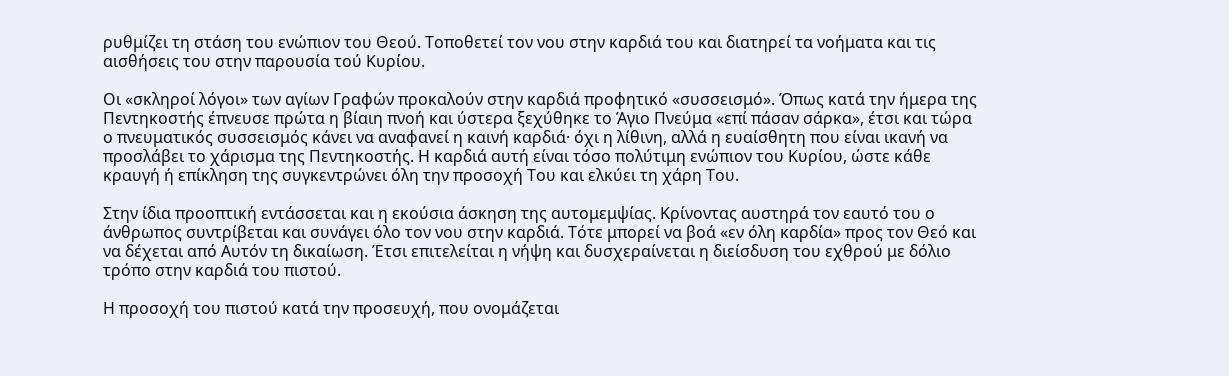ρυθμίζει τη στάση του ενώπιον του Θεού. Τοποθετεί τον νου στην καρδιά του και διατηρεί τα νοήματα και τις αισθήσεις του στην παρουσία τού Κυρίου.

Οι «σκληροί λόγοι» των αγίων Γραφών προκαλούν στην καρδιά προφητικό «συσσεισμό». Όπως κατά την ήμερα της Πεντηκοστής έπνευσε πρώτα η βίαιη πνοή και ύστερα ξεχύθηκε το Άγιο Πνεύμα «επί πάσαν σάρκα», έτσι και τώρα ο πνευματικός συσσεισμός κάνει να αναφανεί η καινή καρδιά· όχι η λίθινη, αλλά η ευαίσθητη που είναι ικανή να προσλάβει το χάρισμα της Πεντηκοστής. Η καρδιά αυτή είναι τόσο πολύτιμη ενώπιον του Κυρίου, ώστε κάθε κραυγή ή επίκληση της συγκεντρώνει όλη την προσοχή Του και ελκύει τη χάρη Του.

Στην ίδια προοπτική εντάσσεται και η εκούσια άσκηση της αυτομεμψίας. Κρίνοντας αυστηρά τον εαυτό του ο άνθρωπος συντρίβεται και συνάγει όλο τον νου στην καρδιά. Τότε μπορεί να βοά «εν όλη καρδία» προς τον Θεό και να δέχεται από Αυτόν τη δικαίωση. Έτσι επιτελείται η νήψη και δυσχεραίνεται η διείσδυση του εχθρού με δόλιο τρόπο στην καρδιά του πιστού.

Η προσοχή του πιστού κατά την προσευχή, που ονομάζεται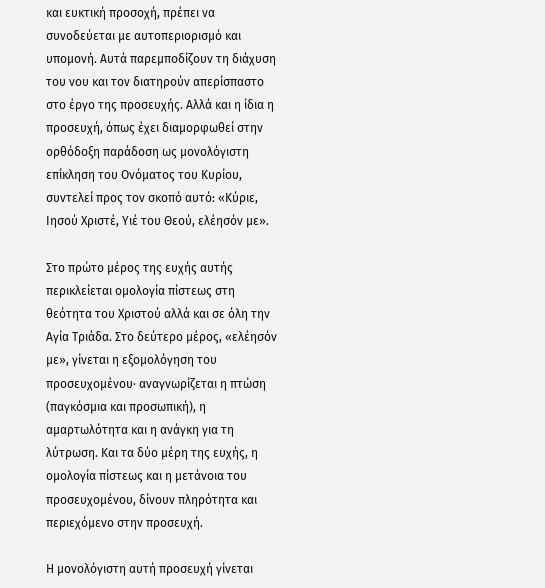και ευκτική προσοχή, πρέπει να συνοδεύεται με αυτοπεριορισμό και υπομονή. Αυτά παρεμποδίζουν τη διάχυση του νου και τον διατηρούν απερίσπαστο στο έργο της προσευχής. Αλλά και η ίδια η προσευχή, όπως έχει διαμορφωθεί στην ορθόδοξη παράδοση ως μονολόγιστη επίκληση του Ονόματος του Κυρίου, συντελεί προς τον σκοπό αυτό: «Κύριε, Ιησού Χριστέ, Υιέ του Θεού, ελέησόν με».

Στο πρώτο μέρος της ευχής αυτής περικλείεται ομολογία πίστεως στη θεότητα του Χριστού αλλά και σε όλη την Αγία Τριάδα. Στο δεύτερο μέρος, «ελέησόν με», γίνεται η εξομολόγηση του προσευχομένου· αναγνωρίζεται η πτώση (παγκόσμια και προσωπική), η αμαρτωλότητα και η ανάγκη για τη λύτρωση. Και τα δύο μέρη της ευχής, η ομολογία πίστεως και η μετάνοια του προσευχομένου, δίνουν πληρότητα και περιεχόμενο στην προσευχή.

Η μονολόγιστη αυτή προσευχή γίνεται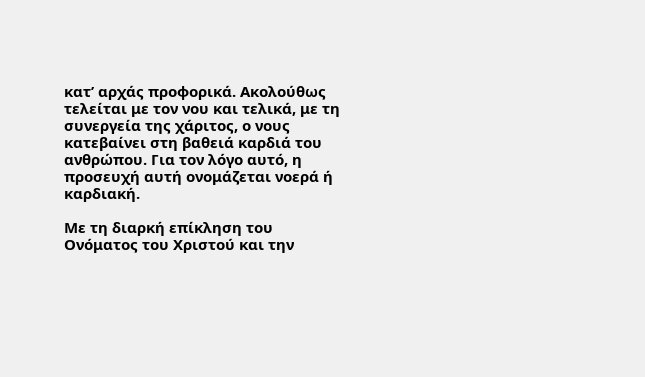κατ’ αρχάς προφορικά. Ακολούθως τελείται με τον νου και τελικά, με τη συνεργεία της χάριτος, ο νους κατεβαίνει στη βαθειά καρδιά του ανθρώπου. Για τον λόγο αυτό, η προσευχή αυτή ονομάζεται νοερά ή καρδιακή.

Με τη διαρκή επίκληση του Ονόματος του Χριστού και την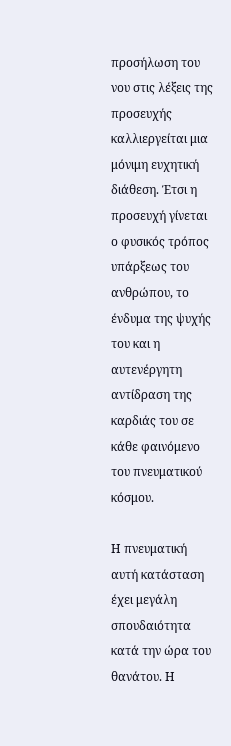προσήλωση του νου στις λέξεις της προσευχής καλλιεργείται μια μόνιμη ευχητική διάθεση. Έτσι η προσευχή γίνεται ο φυσικός τρόπος υπάρξεως του ανθρώπου, το ένδυμα της ψυχής του και η αυτενέργητη αντίδραση της καρδιάς του σε κάθε φαινόμενο του πνευματικού κόσμου.

Η πνευματική αυτή κατάσταση έχει μεγάλη σπουδαιότητα κατά την ώρα του θανάτου. Η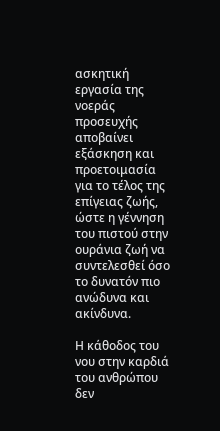ασκητική εργασία της νοεράς προσευχής αποβαίνει εξάσκηση και προετοιμασία για το τέλος της επίγειας ζωής, ώστε η γέννηση του πιστού στην ουράνια ζωή να συντελεσθεί όσο το δυνατόν πιο ανώδυνα και ακίνδυνα.

Η κάθοδος του νου στην καρδιά του ανθρώπου δεν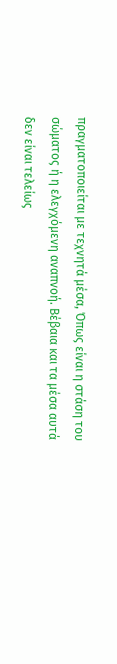πραγματοποιείται με τεχνητά μέσα, Όπως είναι η στάση του σώματος ή η ελεγχόμενη αναπνοή. Βέβαια και τα μέσα αυτά δεν είναι τελείως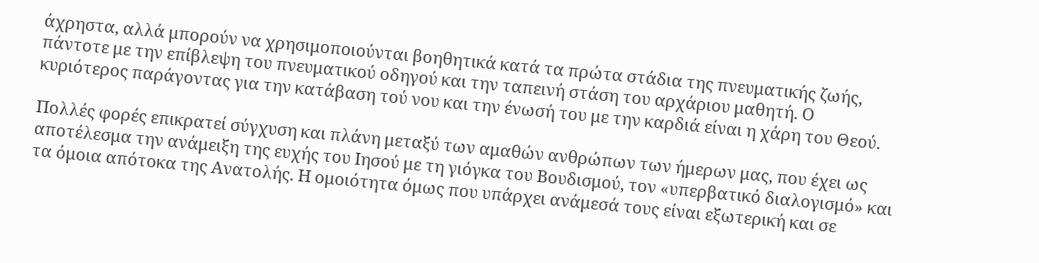άχρηστα, αλλά μπορούν να χρησιμοποιούνται βοηθητικά κατά τα πρώτα στάδια της πνευματικής ζωής, πάντοτε με την επίβλεψη του πνευματικού οδηγού και την ταπεινή στάση του αρχάριου μαθητή. Ο κυριότερος παράγοντας για την κατάβαση τού νου και την ένωσή του με την καρδιά είναι η χάρη του Θεού.

Πολλές φορές επικρατεί σύγχυση και πλάνη μεταξύ των αμαθών ανθρώπων των ήμερων μας, που έχει ως αποτέλεσμα την ανάμειξη της ευχής του Ιησού με τη γιόγκα του Βουδισμού, τον «υπερβατικό διαλογισμό» και τα όμοια απότοκα της Ανατολής. Η ομοιότητα όμως που υπάρχει ανάμεσά τους είναι εξωτερική και σε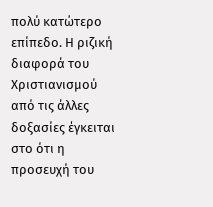πολύ κατώτερο επίπεδο. Η ριζική διαφορά του Χριστιανισμού από τις άλλες δοξασίες έγκειται στο ότι η προσευχή του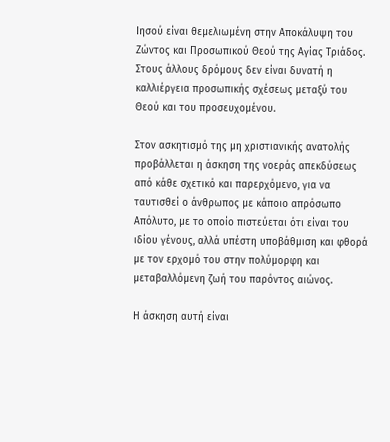Ιησού είναι θεμελιωμένη στην Αποκάλυψη του Ζώντος και Προσωπικού Θεού της Αγίας Τριάδος. Στους άλλους δρόμους δεν είναι δυνατή η καλλιέργεια προσωπικής σχέσεως μεταξύ του Θεού και του προσευχομένου.

Στον ασκητισμό της μη χριστιανικής ανατολής προβάλλεται η άσκηση της νοεράς απεκδύσεως από κάθε σχετικό και παρερχόμενο, για να ταυτισθεί ο άνθρωπος με κάποιο απρόσωπο Απόλυτο, με το οποίο πιστεύεται ότι είναι του ιδίου γένους, αλλά υπέστη υποβάθμιση και φθορά με τον ερχομό του στην πολύμορφη και μεταβαλλόμενη ζωή του παρόντος αιώνος.

Η άσκηση αυτή είναι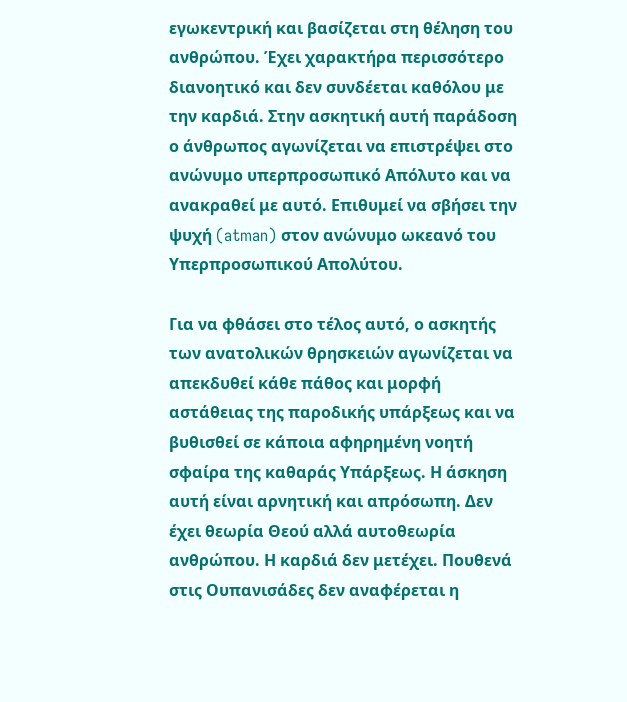εγωκεντρική και βασίζεται στη θέληση του ανθρώπου. Έχει χαρακτήρα περισσότερο διανοητικό και δεν συνδέεται καθόλου με την καρδιά. Στην ασκητική αυτή παράδοση ο άνθρωπος αγωνίζεται να επιστρέψει στο ανώνυμο υπερπροσωπικό Απόλυτο και να ανακραθεί με αυτό. Επιθυμεί να σβήσει την ψυχή (atman) στον ανώνυμο ωκεανό του Υπερπροσωπικού Απολύτου.

Για να φθάσει στο τέλος αυτό, ο ασκητής των ανατολικών θρησκειών αγωνίζεται να απεκδυθεί κάθε πάθος και μορφή αστάθειας της παροδικής υπάρξεως και να βυθισθεί σε κάποια αφηρημένη νοητή σφαίρα της καθαράς Υπάρξεως. Η άσκηση αυτή είναι αρνητική και απρόσωπη. Δεν έχει θεωρία Θεού αλλά αυτοθεωρία ανθρώπου. Η καρδιά δεν μετέχει. Πουθενά στις Ουπανισάδες δεν αναφέρεται η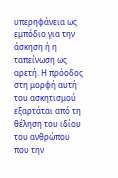υπερηφάνεια ως εμπόδιο για την άσκηση ή η ταπείνωση ως αρετή. Η πρόοδος στη μορφή αυτή του ασκητισμού εξαρτάται από τη θέληση του ιδίου του ανθρώπου που την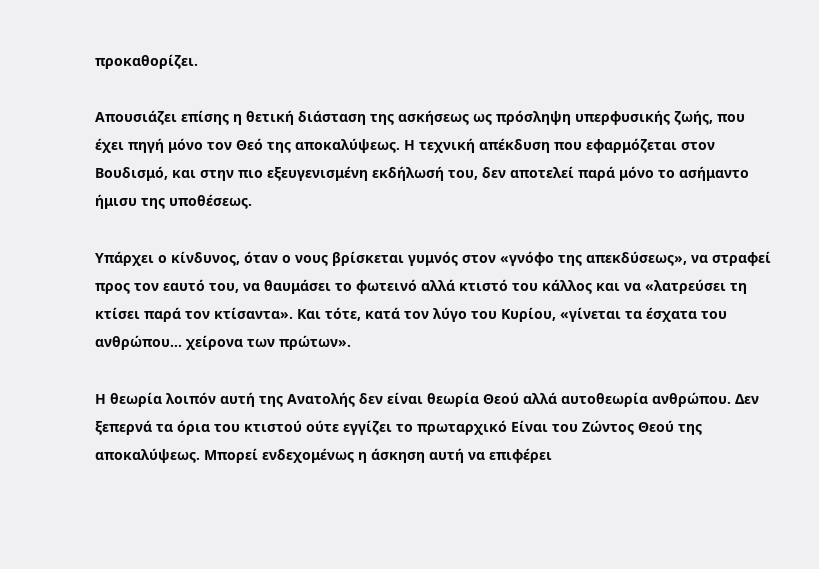προκαθορίζει.

Απουσιάζει επίσης η θετική διάσταση της ασκήσεως ως πρόσληψη υπερφυσικής ζωής, που έχει πηγή μόνο τον Θεό της αποκαλύψεως. Η τεχνική απέκδυση που εφαρμόζεται στον Βουδισμό, και στην πιο εξευγενισμένη εκδήλωσή του, δεν αποτελεί παρά μόνο το ασήμαντο ήμισυ της υποθέσεως.

Υπάρχει ο κίνδυνος, όταν ο νους βρίσκεται γυμνός στον «γνόφο της απεκδύσεως», να στραφεί προς τον εαυτό του, να θαυμάσει το φωτεινό αλλά κτιστό του κάλλος και να «λατρεύσει τη κτίσει παρά τον κτίσαντα». Και τότε, κατά τον λύγο του Κυρίου, «γίνεται τα έσχατα του ανθρώπου… χείρονα των πρώτων».

Η θεωρία λοιπόν αυτή της Ανατολής δεν είναι θεωρία Θεού αλλά αυτοθεωρία ανθρώπου. Δεν ξεπερνά τα όρια του κτιστού ούτε εγγίζει το πρωταρχικό Είναι του Ζώντος Θεού της αποκαλύψεως. Μπορεί ενδεχομένως η άσκηση αυτή να επιφέρει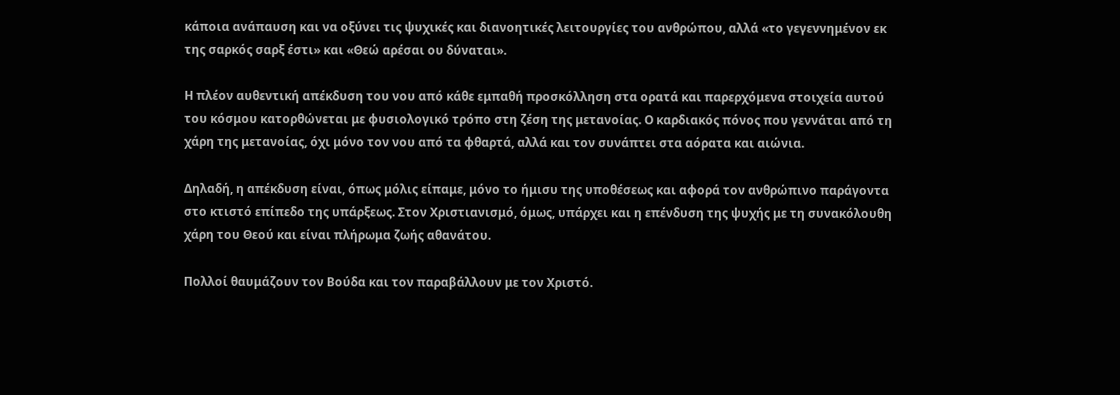κάποια ανάπαυση και να οξύνει τις ψυχικές και διανοητικές λειτουργίες του ανθρώπου, αλλά «το γεγεννημένον εκ της σαρκός σαρξ έστι» και «Θεώ αρέσαι ου δύναται».

Η πλέον αυθεντική απέκδυση του νου από κάθε εμπαθή προσκόλληση στα ορατά και παρερχόμενα στοιχεία αυτού του κόσμου κατορθώνεται με φυσιολογικό τρόπο στη ζέση της μετανοίας. Ο καρδιακός πόνος που γεννάται από τη χάρη της μετανοίας, όχι μόνο τον νου από τα φθαρτά, αλλά και τον συνάπτει στα αόρατα και αιώνια.

Δηλαδή, η απέκδυση είναι, όπως μόλις είπαμε, μόνο το ήμισυ της υποθέσεως και αφορά τον ανθρώπινο παράγοντα στο κτιστό επίπεδο της υπάρξεως. Στον Χριστιανισμό, όμως, υπάρχει και η επένδυση της ψυχής με τη συνακόλουθη χάρη του Θεού και είναι πλήρωμα ζωής αθανάτου.

Πολλοί θαυμάζουν τον Βούδα και τον παραβάλλουν με τον Χριστό.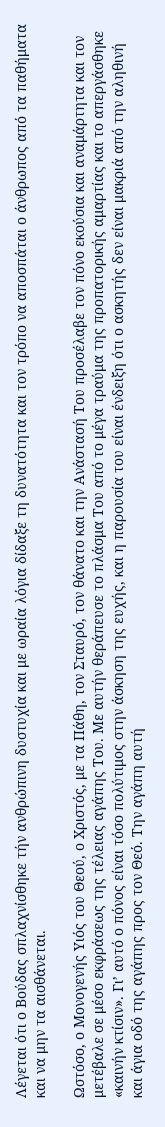Λέγεται ότι ο Βούδας σπλαχνίσθηκε τήν ανθρώπινη δυστυχία και με ωραία λόγια δίδαξε τη δυνατότητα και τον τρόπο να αποσπάται ο άνθρωπος από τα παθήματα και να μην τα αισθάνεται.

Ωστόσο, ο Μονογενής Υιός του Θεού, ο Χριστός, με τα Πάθη, τον Σταυρό, τον θάνατο και την Ανάστασή Του προσέλαβε τον πόνο εκούσια και αναμάρτητα και τον μετέβαλε σε μέσο εκφράσεως της τέλειας αγάπης Του. Με αυτήν θεράπευσε το πλάσμα Του από το μέγα τραύμα της προπατορικής αμαρτίας και το απεργάσθηκε «καινήν κτίσιν». Γι’ αυτό ο πόνος είναι τόσο πολύτιμος στην άσκηση της ευχής, και η παρουσία του είναι ένδειξη ότι ο ασκητής δεν είναι μακριά από την αληθινή και άγια οδό της αγάπης προς τον Θεό. Την αγάπη αυτή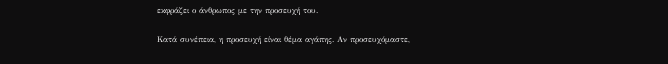εκφράζει ο άνθρωπος με την προσευχή του.

Κατά συνέπεια, η προσευχή είναι θέμα αγάπης. Αν προσευχόμαστε,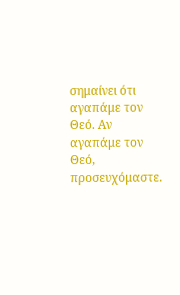σημαίνει ότι αγαπάμε τον Θεό. Αν αγαπάμε τον Θεό, προσευχόμαστε.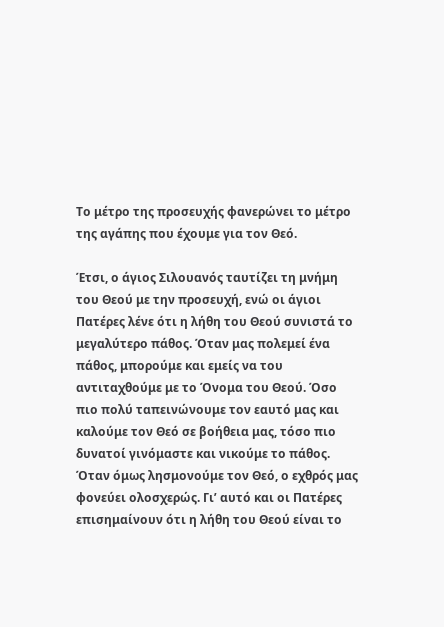Το μέτρο της προσευχής φανερώνει το μέτρο της αγάπης που έχουμε για τον Θεό.

Έτσι, ο άγιος Σιλουανός ταυτίζει τη μνήμη του Θεού με την προσευχή, ενώ οι άγιοι Πατέρες λένε ότι η λήθη του Θεού συνιστά το μεγαλύτερο πάθος. Όταν μας πολεμεί ένα πάθος, μπορούμε και εμείς να του αντιταχθούμε με το Όνομα του Θεού. Όσο πιο πολύ ταπεινώνουμε τον εαυτό μας και καλούμε τον Θεό σε βοήθεια μας, τόσο πιο δυνατοί γινόμαστε και νικούμε το πάθος. Όταν όμως λησμονούμε τον Θεό, ο εχθρός μας φονεύει ολοσχερώς. Γι’ αυτό και οι Πατέρες επισημαίνουν ότι η λήθη του Θεού είναι το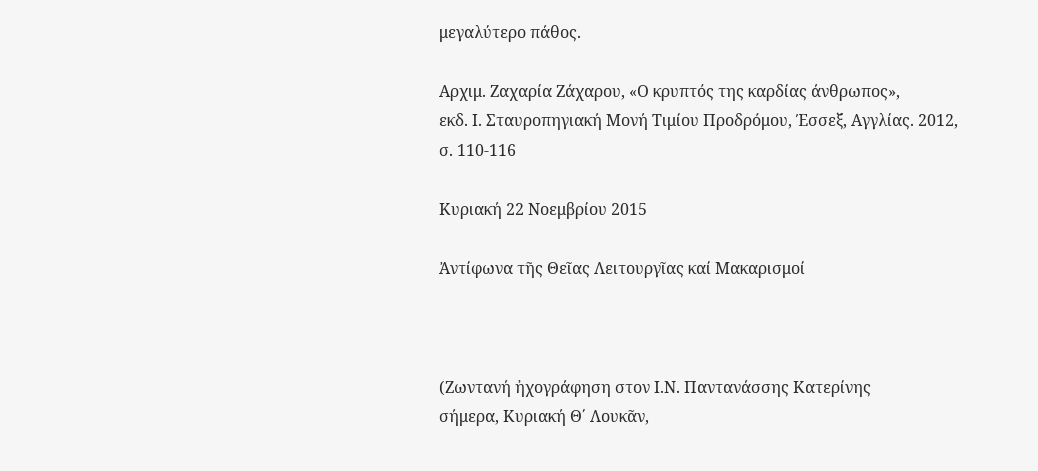μεγαλύτερο πάθος.

Αρχιμ. Ζαχαρία Ζάχαρου, «Ο κρυπτός της καρδίας άνθρωπος»,
εκδ. Ι. Σταυροπηγιακή Μονή Τιμίου Προδρόμου, Έσσεξ, Αγγλίας. 2012, σ. 110-116

Κυριακή 22 Νοεμβρίου 2015

Ἀντίφωνα τῆς Θεῖας Λειτουργῖας καί Μακαρισμοί



(Ζωντανή ἠχογράφηση στον Ι.Ν. Παντανάσσης Κατερίνης
σήμερα, Κυριακή Θ΄ Λουκᾶν,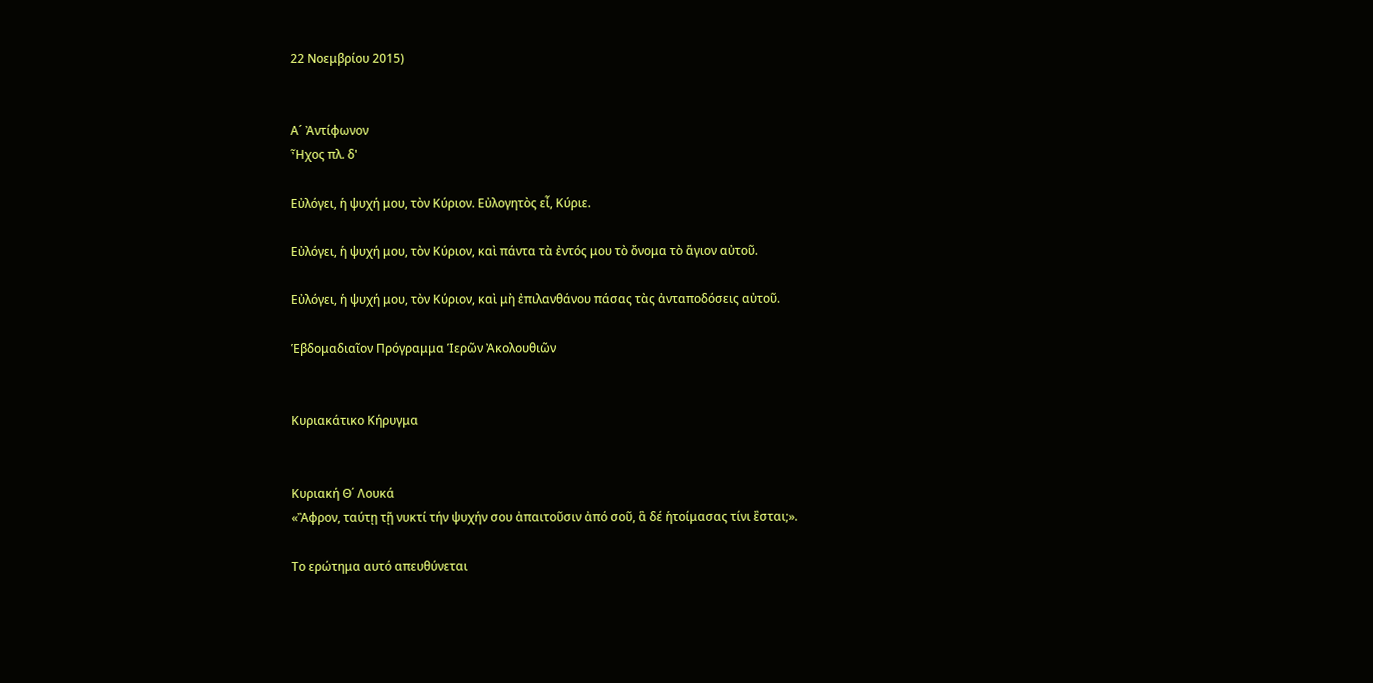22 Νοεμβρίου 2015)


Α´ Ἀντίφωνον
Ἦχος πλ. δ'

Εὐλόγει, ἡ ψυχή μου, τὸν Κύριον. Εὐλογητὸς εἶ, Κύριε.

Εὐλόγει, ἡ ψυχή μου, τὸν Κύριον, καὶ πάντα τὰ ἐντός μου τὸ ὄνομα τὸ ἅγιον αὐτοῦ.

Εὐλόγει, ἡ ψυχή μου, τὸν Κύριον, καὶ μὴ ἐπιλανθάνου πάσας τὰς ἀνταποδόσεις αὐτοῦ.

Ἑβδομαδιαῖον Πρόγραμμα Ἱερῶν Ἀκολουθιῶν


Κυριακάτικο Κήρυγμα


Κυριακή Θ΄ Λουκά
«Ἂφρον, ταύτῃ τῇ νυκτί τήν ψυχήν σου ἀπαιτοῦσιν ἀπό σοῦ, ἃ δέ ἡτοίμασας τίνι ἒσται;».

Το ερώτημα αυτό απευθύνεται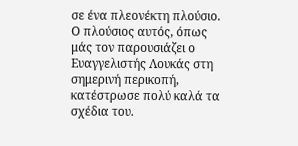σε ένα πλεονέκτη πλούσιο. Ο πλούσιος αυτός, όπως μάς τον παρουσιάζει ο Ευαγγελιστής Λουκάς στη σημερινή περικοπή, κατέστρωσε πολύ καλά τα σχέδια του.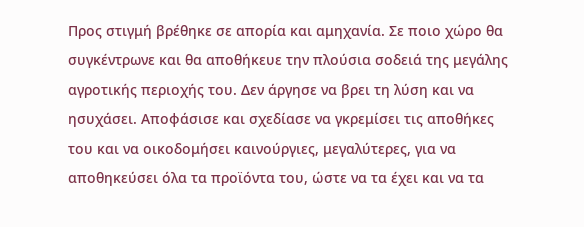Προς στιγμή βρέθηκε σε απορία και αμηχανία. Σε ποιο χώρο θα συγκέντρωνε και θα αποθήκευε την πλούσια σοδειά της μεγάλης αγροτικής περιοχής του. Δεν άργησε να βρει τη λύση και να ησυχάσει. Αποφάσισε και σχεδίασε να γκρεμίσει τις αποθήκες του και να οικοδομήσει καινούργιες, μεγαλύτερες, για να αποθηκεύσει όλα τα προϊόντα του, ώστε να τα έχει και να τα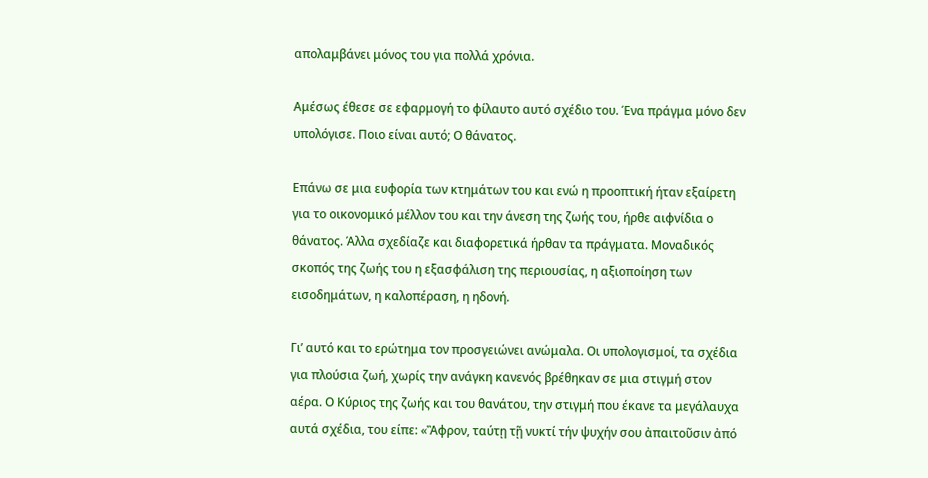απολαμβάνει μόνος του για πολλά χρόνια.

Αμέσως έθεσε σε εφαρμογή το φίλαυτο αυτό σχέδιο του. Ένα πράγμα μόνο δεν υπολόγισε. Ποιο είναι αυτό; Ο θάνατος.

Επάνω σε μια ευφορία των κτημάτων του και ενώ η προοπτική ήταν εξαίρετη για το οικονομικό μέλλον του και την άνεση της ζωής του, ήρθε αιφνίδια ο θάνατος. Άλλα σχεδίαζε και διαφορετικά ήρθαν τα πράγματα. Μοναδικός σκοπός της ζωής του η εξασφάλιση της περιουσίας, η αξιοποίηση των εισοδημάτων, η καλοπέραση, η ηδονή.

Γι’ αυτό και το ερώτημα τον προσγειώνει ανώμαλα. Οι υπολογισμοί, τα σχέδια για πλούσια ζωή, χωρίς την ανάγκη κανενός βρέθηκαν σε μια στιγμή στον αέρα. Ο Κύριος της ζωής και του θανάτου, την στιγμή που έκανε τα μεγάλαυχα αυτά σχέδια, του είπε: «Ἂφρον, ταύτῃ τῇ νυκτί τήν ψυχήν σου ἀπαιτοῦσιν ἀπό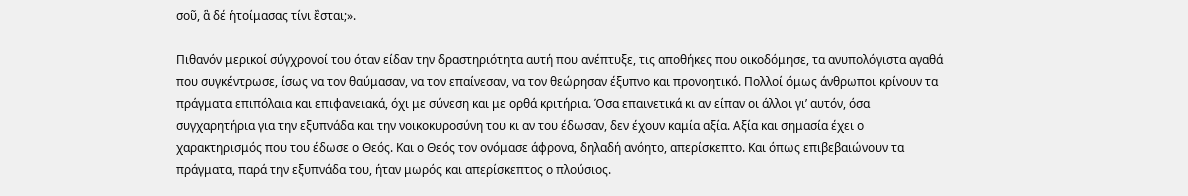σοῦ, ἃ δέ ἡτοίμασας τίνι ἒσται;».

Πιθανόν μερικοί σύγχρονοί του όταν είδαν την δραστηριότητα αυτή που ανέπτυξε, τις αποθήκες που οικοδόμησε, τα ανυπολόγιστα αγαθά που συγκέντρωσε, ίσως να τον θαύμασαν, να τον επαίνεσαν, να τον θεώρησαν έξυπνο και προνοητικό. Πολλοί όμως άνθρωποι κρίνουν τα πράγματα επιπόλαια και επιφανειακά, όχι με σύνεση και με ορθά κριτήρια. Όσα επαινετικά κι αν είπαν οι άλλοι γι’ αυτόν, όσα συγχαρητήρια για την εξυπνάδα και την νοικοκυροσύνη του κι αν του έδωσαν, δεν έχουν καμία αξία. Αξία και σημασία έχει ο χαρακτηρισμός που του έδωσε ο Θεός. Και ο Θεός τον ονόμασε άφρονα, δηλαδή ανόητο, απερίσκεπτο. Και όπως επιβεβαιώνουν τα πράγματα, παρά την εξυπνάδα του, ήταν μωρός και απερίσκεπτος ο πλούσιος.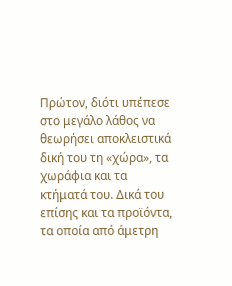Πρώτον, διότι υπέπεσε στο μεγάλο λάθος να θεωρήσει αποκλειστικά δική του τη «χώρα», τα χωράφια και τα κτήματά του. Δικά του επίσης και τα προϊόντα, τα οποία από άμετρη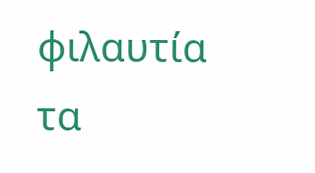φιλαυτία τα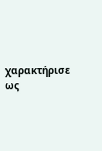χαρακτήρισε ως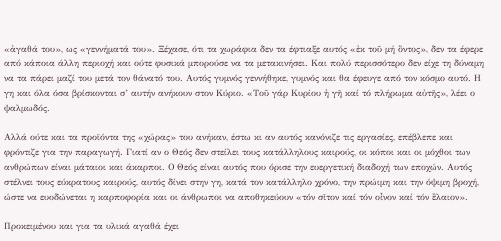«ἀγαθά του», ως «γεννήματά του». Ξέχασε, ότι τα χωράφια δεν τα έφτιαξε αυτός «ἐκ τοῦ μή ὂντος», δεν τα έφερε από κάποια άλλη περιοχή και ούτε φυσικά μπορούσε να τα μετακινήσει. Και πολύ περισσότερο δεν είχε τη δύναμη να τα πάρει μαζί του μετά τον θάνατό του. Αυτός γυμνός γεννήθηκε, γυμνός και θα έφευγε από τον κόσμο αυτό. Η γη και όλα όσα βρίσκονται σ’ αυτήν ανήκουν στον Κύριο. «Τοῦ γάρ Κυρίου ἡ γῆ καί τό πλήρωμα αὐτῆς», λέει ο ψαλμωδός.

Αλλά ούτε και τα προϊόντα της «χώρας» του ανήκαν, έστω κι αν αυτός κανόνιζε τις εργασίες, επέβλεπε και φρόντιζε για την παραγωγή. Γιατί αν ο Θεός δεν στείλει τους κατάλληλους καιρούς, οι κόποι και οι μόχθοι των ανθρώπων είναι μάταιοι και άκαρποι. Ο Θεός είναι αυτός που όρισε την ευεργετική διαδοχή των εποχών. Αυτός στέλνει τους εύκρατους καιρούς, αυτός δίνει στην γη, κατά τον κατάλληλο χρόνο, την πρώιμη και την όψιμη βροχή, ώστε να ευοδώνεται η καρποφορία και οι άνθρωποι να αποθηκεύουν «τόν σῖτον καί τόν οἶνον καί τόν ἒλαιον».

Προκειμένου και για τα υλικά αγαθά έχει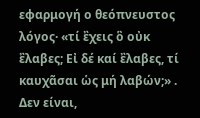εφαρμογή ο θεόπνευστος λόγος· «τί ἒχεις ὃ οὐκ ἒλαβες; Εἰ δέ καί ἒλαβες, τί καυχᾶσαι ὡς μή λαβών;» . Δεν είναι,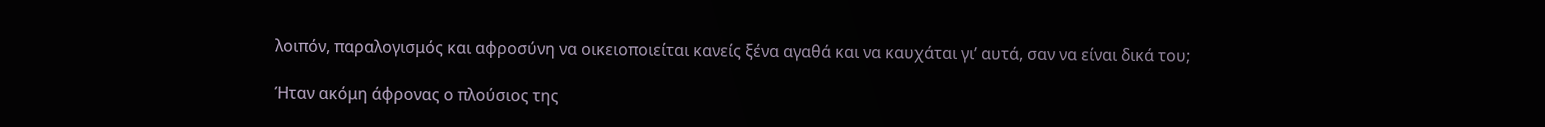λοιπόν, παραλογισμός και αφροσύνη να οικειοποιείται κανείς ξένα αγαθά και να καυχάται γι’ αυτά, σαν να είναι δικά του;

Ήταν ακόμη άφρονας ο πλούσιος της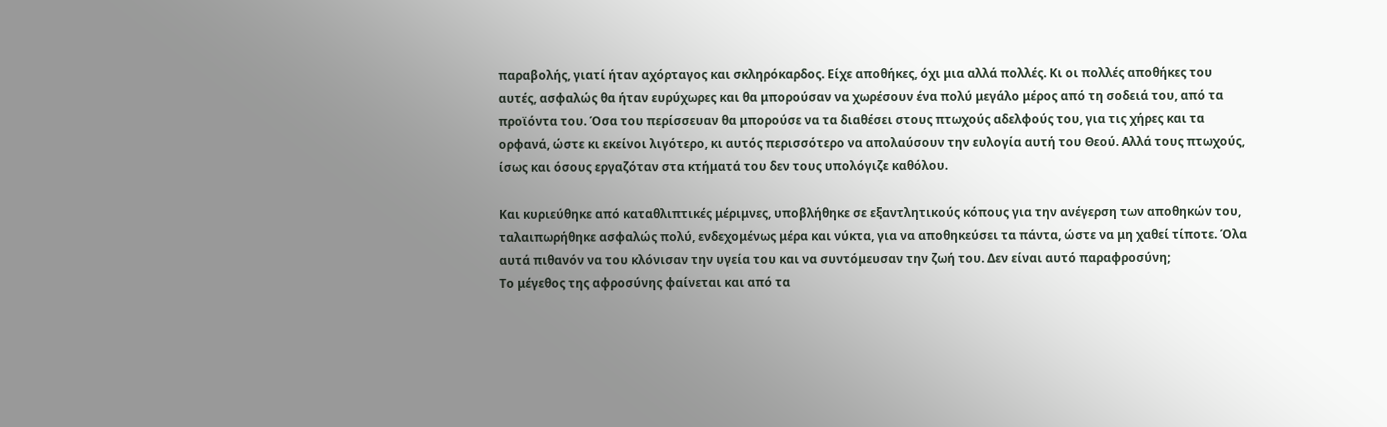παραβολής, γιατί ήταν αχόρταγος και σκληρόκαρδος. Είχε αποθήκες, όχι μια αλλά πολλές. Κι οι πολλές αποθήκες του αυτές, ασφαλώς θα ήταν ευρύχωρες και θα μπορούσαν να χωρέσουν ένα πολύ μεγάλο μέρος από τη σοδειά του, από τα προϊόντα του. Όσα του περίσσευαν θα μπορούσε να τα διαθέσει στους πτωχούς αδελφούς του, για τις χήρες και τα ορφανά, ώστε κι εκείνοι λιγότερο, κι αυτός περισσότερο να απολαύσουν την ευλογία αυτή του Θεού. Αλλά τους πτωχούς, ίσως και όσους εργαζόταν στα κτήματά του δεν τους υπολόγιζε καθόλου.

Και κυριεύθηκε από καταθλιπτικές μέριμνες, υποβλήθηκε σε εξαντλητικούς κόπους για την ανέγερση των αποθηκών του, ταλαιπωρήθηκε ασφαλώς πολύ, ενδεχομένως μέρα και νύκτα, για να αποθηκεύσει τα πάντα, ώστε να μη χαθεί τίποτε. Όλα αυτά πιθανόν να του κλόνισαν την υγεία του και να συντόμευσαν την ζωή του. Δεν είναι αυτό παραφροσύνη;
Το μέγεθος της αφροσύνης φαίνεται και από τα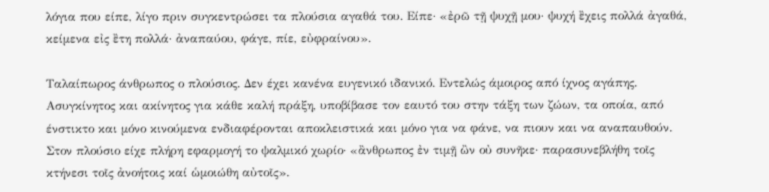λόγια που είπε, λίγο πριν συγκεντρώσει τα πλούσια αγαθά του. Είπε· «ἐρῶ τῇ ψυχῇ μου· ψυχή ἒχεις πολλά ἀγαθά, κείμενα εἰς ἒτη πολλά· ἀναπαύου, φάγε, πίε, εὐφραίνου».

Ταλαίπωρος άνθρωπος ο πλούσιος. Δεν έχει κανένα ευγενικό ιδανικό. Εντελώς άμοιρος από ίχνος αγάπης. Ασυγκίνητος και ακίνητος για κάθε καλή πράξη, υποβίβασε τον εαυτό του στην τάξη των ζώων, τα οποία, από ένστικτο και μόνο κινούμενα ενδιαφέρονται αποκλειστικά και μόνο για να φάνε, να πιουν και να αναπαυθούν. Στον πλούσιο είχε πλήρη εφαρμογή το ψαλμικό χωρίο· «ἂνθρωπος ἐν τιμῇ ὢν οὐ συνῆκε· παρασυνεβλήθη τοῖς κτήνεσι τοῖς ἀνοήτοις καί ὡμοιώθη αὐτοῖς».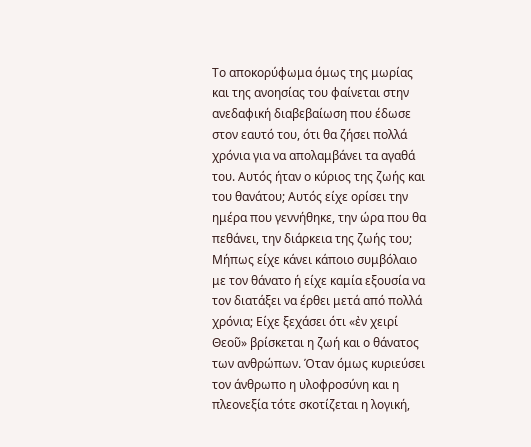Το αποκορύφωμα όμως της μωρίας και της ανοησίας του φαίνεται στην ανεδαφική διαβεβαίωση που έδωσε στον εαυτό του, ότι θα ζήσει πολλά χρόνια για να απολαμβάνει τα αγαθά του. Αυτός ήταν ο κύριος της ζωής και του θανάτου; Αυτός είχε ορίσει την ημέρα που γεννήθηκε, την ώρα που θα πεθάνει, την διάρκεια της ζωής του; Μήπως είχε κάνει κάποιο συμβόλαιο με τον θάνατο ή είχε καμία εξουσία να τον διατάξει να έρθει μετά από πολλά χρόνια; Είχε ξεχάσει ότι «ἐν χειρί Θεοῦ» βρίσκεται η ζωή και ο θάνατος των ανθρώπων. Όταν όμως κυριεύσει τον άνθρωπο η υλοφροσύνη και η πλεονεξία τότε σκοτίζεται η λογική,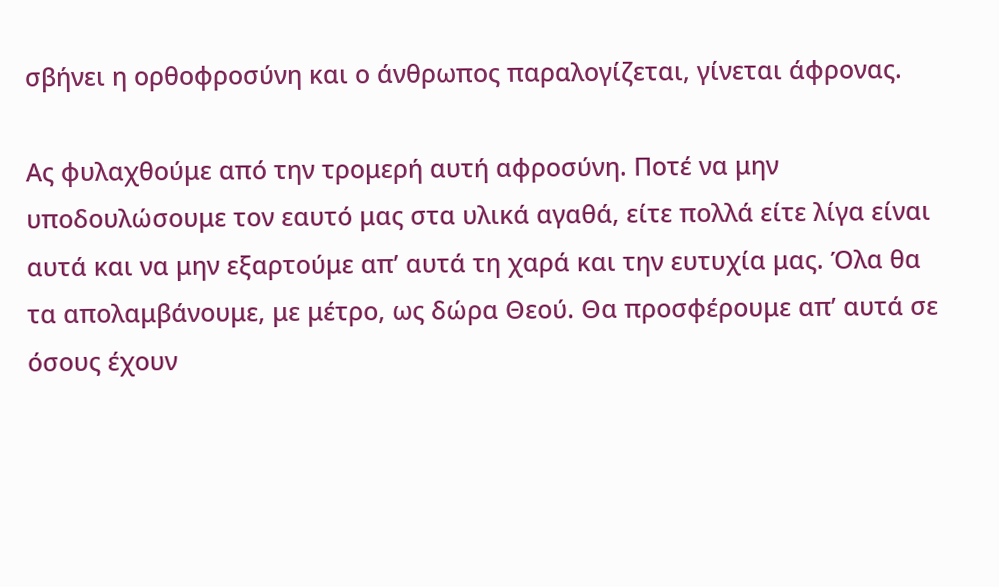σβήνει η ορθοφροσύνη και ο άνθρωπος παραλογίζεται, γίνεται άφρονας.

Ας φυλαχθούμε από την τρομερή αυτή αφροσύνη. Ποτέ να μην υποδουλώσουμε τον εαυτό μας στα υλικά αγαθά, είτε πολλά είτε λίγα είναι αυτά και να μην εξαρτούμε απ’ αυτά τη χαρά και την ευτυχία μας. Όλα θα τα απολαμβάνουμε, με μέτρο, ως δώρα Θεού. Θα προσφέρουμε απ’ αυτά σε όσους έχουν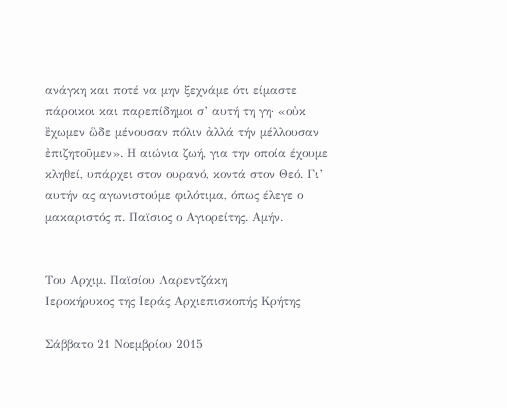ανάγκη και ποτέ να μην ξεχνάμε ότι είμαστε πάροικοι και παρεπίδημοι σ’ αυτή τη γη· «οὐκ ἒχωμεν ὣδε μένουσαν πόλιν ἀλλά τήν μέλλουσαν ἐπιζητοῦμεν». Η αιώνια ζωή, για την οποία έχουμε κληθεί, υπάρχει στον ουρανό, κοντά στον Θεό. Γι’ αυτήν ας αγωνιστούμε φιλότιμα, όπως έλεγε ο μακαριστός π. Παϊσιος ο Αγιορείτης. Αμήν.


Του Αρχιμ. Παϊσίου Λαρεντζάκη
Ιεροκήρυκος της Ιεράς Αρχιεπισκοπής Κρήτης

Σάββατο 21 Νοεμβρίου 2015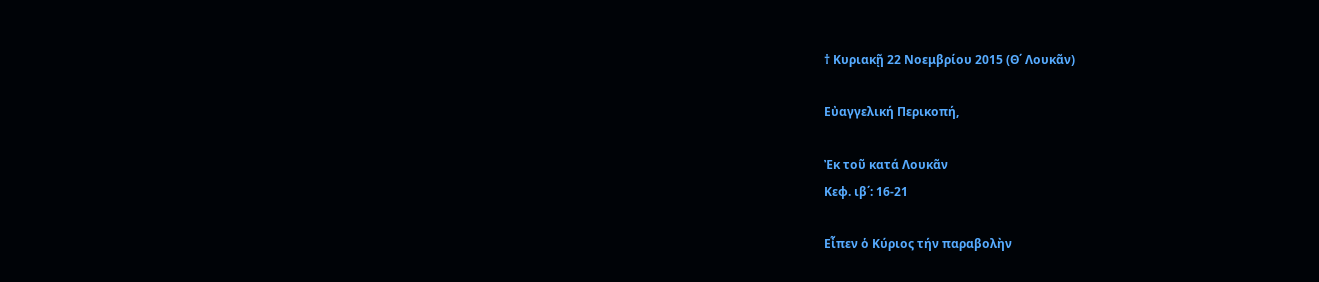† Κυριακῇ 22 Νοεμβρίου 2015 (Θ΄ Λουκᾶν)

Εὐαγγελική Περικοπή,

Ἐκ τοῦ κατά Λουκᾶν
Κεφ. ιβ΄: 16-21

Εἶπεν ὁ Κύριος τήν παραβολὴν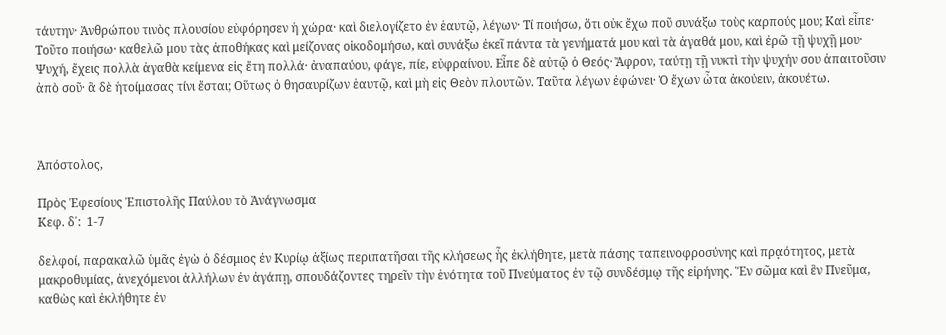τάυτην· Ἀνθρώπου τινὸς πλουσίου εὐφόρησεν ἡ χώρα· καὶ διελογίζετο ἐν ἑαυτῷ, λέγων· Τί ποιήσω, ὅτι οὐκ ἔχω ποῦ συνάξω τοὺς καρπούς μου; Καὶ εἶπε· Τοῦτο ποιήσω· καθελῶ μου τὰς ἀποθήκας καὶ μείζονας οἰκοδομήσω, καὶ συνάξω ἐκεῖ πάντα τὰ γενήματά μου καὶ τὰ ἀγαθά μου, καὶ ἐρῶ τῇ ψυχῇ μου· Ψυχή, ἔχεις πολλὰ ἀγαθὰ κείμενα εἰς ἔτη πολλά· ἀναπαύου, φάγε, πίε, εὐφραίνου. Εἶπε δὲ αὐτῷ ὁ Θεός· Ἄφρον, ταύτῃ τῇ νυκτὶ τὴν ψυχήν σου ἀπαιτοῦσιν ἀπὸ σοῦ· ἃ δὲ ἡτοίμασας τίνι ἔσται; Οὕτως ὁ θησαυρίζων ἑαυτῷ, καὶ μὴ εἰς Θεὸν πλουτῶν. Ταῦτα λέγων ἐφώνει· Ὁ ἔχων ὦτα ἀκούειν, ἀκουέτω.



Ἀπόστολος,

Πρὸς Ἐφεσίους Ἐπιστολῆς Παύλου τὸ Ἀνάγνωσμα
Κεφ. δ΄:  1-7

δελφοί, παρακαλῶ ὑμᾶς ἐγὼ ὁ δέσμιος ἐν Κυρίῳ ἀξίως περιπατῆσαι τῆς κλήσεως ἧς ἐκλήθητε, μετὰ πάσης ταπεινοφροσύνης καὶ πρᾳότητος, μετὰ μακροθυμίας, ἀνεχόμενοι ἀλλήλων ἐν ἀγάπῃ, σπουδάζοντες τηρεῖν τὴν ἑνότητα τοῦ Πνεύματος ἐν τῷ συνδέσμῳ τῆς εἰρήνης. Ἕν σῶμα καὶ ἓν Πνεῦμα, καθὼς καὶ ἐκλήθητε ἐν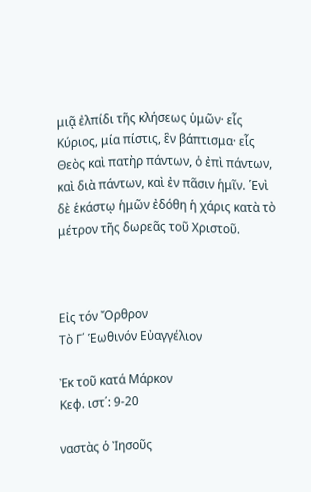μιᾷ ἐλπίδι τῆς κλήσεως ὑμῶν· εἷς Κύριος, μία πίστις, ἓν βάπτισμα· εἷς Θεὸς καὶ πατὴρ πάντων, ὁ ἐπὶ πάντων, καὶ διὰ πάντων, καὶ ἐν πᾶσιν ἡμῖν. ῾Ενὶ δὲ ἑκάστῳ ἡμῶν ἐδόθη ἡ χάρις κατὰ τὸ μέτρον τῆς δωρεᾶς τοῦ Χριστοῦ.



Εἰς τόν Ὄρθρον
Τὸ Γ΄ Ἑωθινόν Εὐαγγέλιον

Ἐκ τοῦ κατά Μάρκον
Κεφ. ιστ΄: 9-20

ναστὰς ὁ Ἰησοῦς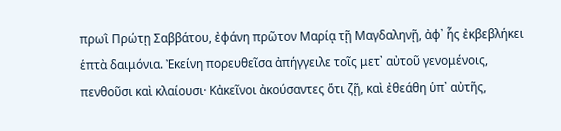πρωῒ Πρώτῃ Σαββάτου, ἐφάνη πρῶτον Μαρίᾳ τῇ Μαγδαληνῇ, ἀφ᾿ ἧς ἐκβεβλήκει ἑπτὰ δαιμόνια. Ἐκείνη πορευθεῖσα ἀπήγγειλε τοῖς μετ᾿ αὐτοῦ γενομένοις, πενθοῦσι καὶ κλαίουσι· Κἀκεῖνοι ἀκούσαντες ὅτι ζῇ, καὶ ἐθεάθη ὑπ᾿ αὐτῆς,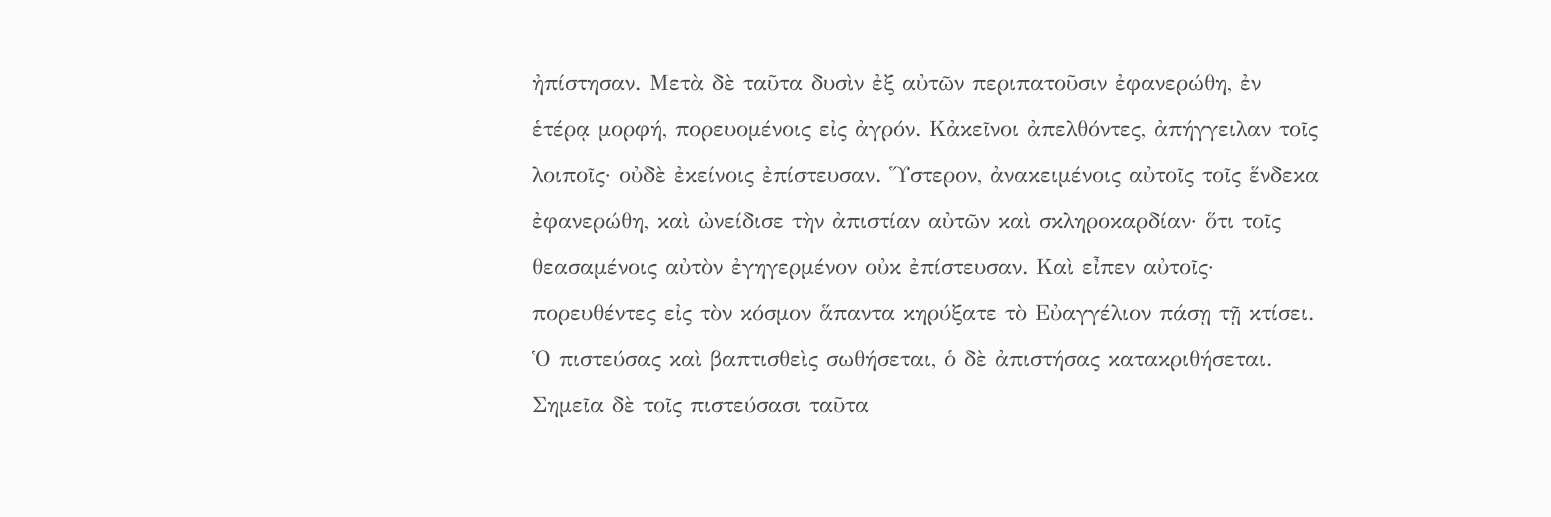ἠπίστησαν. Μετὰ δὲ ταῦτα δυσὶν ἐξ αὐτῶν περιπατοῦσιν ἐφανερώθη, ἐν ἑτέρᾳ μορφή, πορευομένοις εἰς ἀγρόν. Κἀκεῖνοι ἀπελθόντες, ἀπήγγειλαν τοῖς λοιποῖς· οὐδὲ ἐκείνοις ἐπίστευσαν. ῞Υστερον, ἀνακειμένοις αὐτοῖς τοῖς ἕνδεκα ἐφανερώθη, καὶ ὠνείδισε τὴν ἀπιστίαν αὐτῶν καὶ σκληροκαρδίαν· ὅτι τοῖς θεασαμένοις αὐτὸν ἐγηγερμένον οὐκ ἐπίστευσαν. Καὶ εἶπεν αὐτοῖς· πορευθέντες εἰς τὸν κόσμον ἅπαντα κηρύξατε τὸ Εὐαγγέλιον πάσῃ τῇ κτίσει. Ὁ πιστεύσας καὶ βαπτισθεὶς σωθήσεται, ὁ δὲ ἀπιστήσας κατακριθήσεται. Σημεῖα δὲ τοῖς πιστεύσασι ταῦτα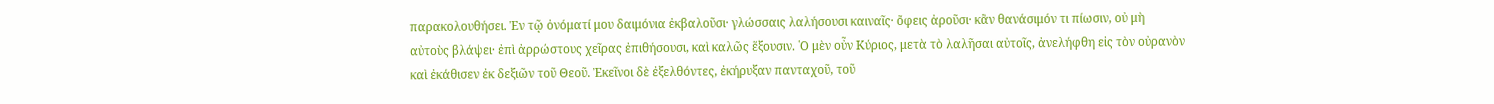παρακολουθήσει. Ἐν τῷ ὀνόματί μου δαιμόνια ἐκβαλοῦσι· γλώσσαις λαλήσουσι καιναῖς· ὄφεις ἀροῦσι· κἂν θανάσιμόν τι πίωσιν, οὐ μὴ αὐτοὺς βλάψει· ἐπὶ ἀρρώστους χεῖρας ἐπιθήσουσι, καὶ καλῶς ἕξουσιν. ῾Ο μὲν οὖν Κύριος, μετὰ τὸ λαλῆσαι αὐτοῖς, ἀνελήφθη εἰς τὸν οὐρανὸν καὶ ἐκάθισεν ἐκ δεξιῶν τοῦ Θεοῦ. Ἐκεῖνοι δὲ ἐξελθόντες, ἐκήρυξαν πανταχοῦ, τοῦ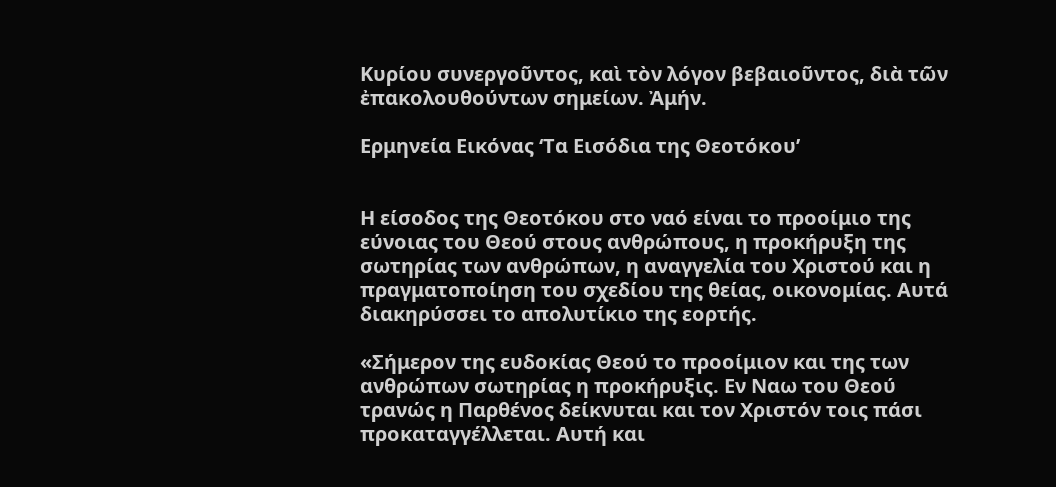Κυρίου συνεργοῦντος, καὶ τὸν λόγον βεβαιοῦντος, διὰ τῶν ἐπακολουθούντων σημείων. Ἀμήν.

Ερμηνεία Εικόνας ‘Τα Εισόδια της Θεοτόκου’


Η είσοδος της Θεοτόκου στο ναό είναι το προοίμιο της εύνοιας του Θεού στους ανθρώπους, η προκήρυξη της σωτηρίας των ανθρώπων, η αναγγελία του Χριστού και η πραγματοποίηση του σχεδίου της θείας, οικονομίας. Αυτά διακηρύσσει το απολυτίκιο της εορτής.

«Σήμερον της ευδοκίας Θεού το προοίμιον και της των ανθρώπων σωτηρίας η προκήρυξις. Εν Ναω του Θεού τρανώς η Παρθένος δείκνυται και τον Χριστόν τοις πάσι προκαταγγέλλεται. Αυτή και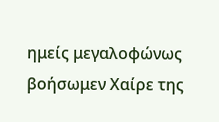ημείς μεγαλοφώνως βοήσωμεν Χαίρε της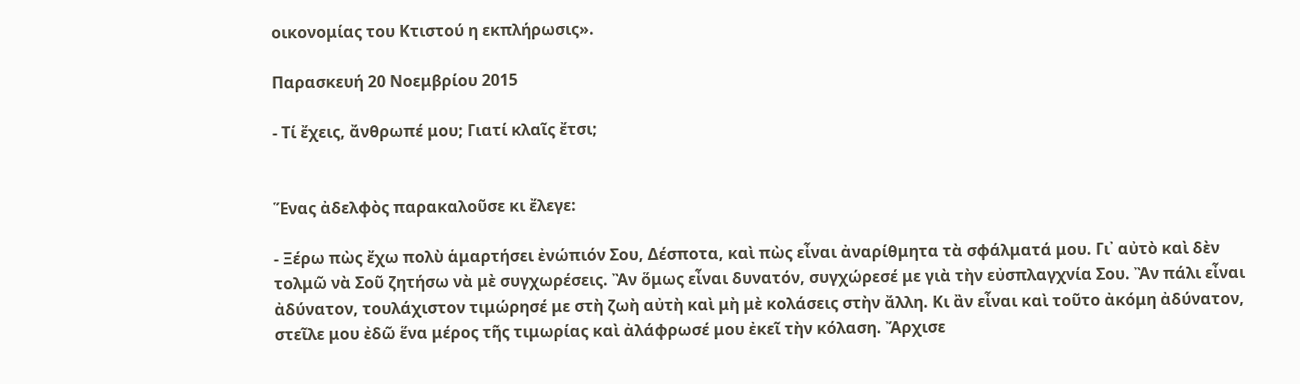οικονομίας του Κτιστού η εκπλήρωσις».

Παρασκευή 20 Νοεμβρίου 2015

- Τί ἔχεις, ἄνθρωπέ μου; Γιατί κλαῖς ἔτσι;


Ἕνας ἀδελφὸς παρακαλοῦσε κι ἔλεγε:

- Ξέρω πὼς ἔχω πολὺ ἁμαρτήσει ἐνώπιόν Σου, Δέσποτα, καὶ πὼς εἶναι ἀναρίθμητα τὰ σφάλματά μου. Γι᾿ αὐτὸ καὶ δὲν τολμῶ νὰ Σοῦ ζητήσω νὰ μὲ συγχωρέσεις. Ἂν ὅμως εἶναι δυνατόν, συγχώρεσέ με γιὰ τὴν εὐσπλαγχνία Σου. Ἂν πάλι εἶναι ἀδύνατον, τουλάχιστον τιμώρησέ με στὴ ζωὴ αὐτὴ καὶ μὴ μὲ κολάσεις στὴν ἄλλη. Κι ἂν εἶναι καὶ τοῦτο ἀκόμη ἀδύνατον, στεῖλε μου ἐδῶ ἕνα μέρος τῆς τιμωρίας καὶ ἀλάφρωσέ μου ἐκεῖ τὴν κόλαση. Ἄρχισε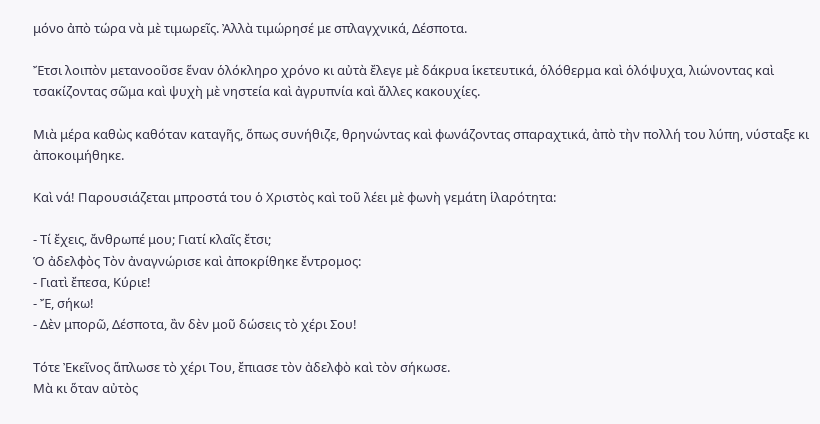μόνο ἀπὸ τώρα νὰ μὲ τιμωρεῖς. Ἀλλὰ τιμώρησέ με σπλαγχνικά, Δέσποτα.

Ἔτσι λοιπὸν μετανοοῦσε ἕναν ὁλόκληρο χρόνο κι αὐτὰ ἔλεγε μὲ δάκρυα ἱκετευτικά, ὁλόθερμα καὶ ὁλόψυχα, λιώνοντας καὶ τσακίζοντας σῶμα καὶ ψυχὴ μὲ νηστεία καὶ ἀγρυπνία καὶ ἄλλες κακουχίες.

Μιὰ μέρα καθὼς καθόταν καταγῆς, ὅπως συνήθιζε, θρηνώντας καὶ φωνάζοντας σπαραχτικά, ἀπὸ τὴν πολλή του λύπη, νύσταξε κι ἀποκοιμήθηκε.

Καὶ νά! Παρουσιάζεται μπροστά του ὁ Χριστὸς καὶ τοῦ λέει μὲ φωνὴ γεμάτη ἱλαρότητα:

- Τί ἔχεις, ἄνθρωπέ μου; Γιατί κλαῖς ἔτσι;
Ὁ ἀδελφὸς Τὸν ἀναγνώρισε καὶ ἀποκρίθηκε ἔντρομος:
- Γιατὶ ἔπεσα, Κύριε!
- Ἔ, σήκω!
- Δὲν μπορῶ, Δέσποτα, ἂν δὲν μοῦ δώσεις τὸ χέρι Σου!

Τότε Ἐκεῖνος ἅπλωσε τὸ χέρι Του, ἔπιασε τὸν ἀδελφὸ καὶ τὸν σήκωσε.
Μὰ κι ὅταν αὐτὸς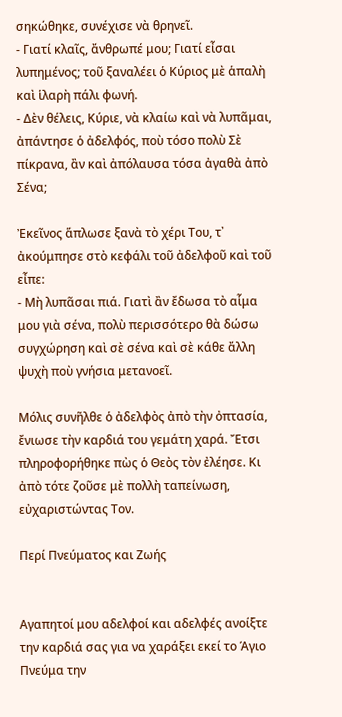σηκώθηκε, συνέχισε νὰ θρηνεῖ.
- Γιατί κλαῖς, ἄνθρωπέ μου; Γιατί εἶσαι λυπημένος; τοῦ ξαναλέει ὁ Κύριος μὲ ἁπαλὴ καὶ ἱλαρὴ πάλι φωνή.
- Δὲν θέλεις, Κύριε, νὰ κλαίω καὶ νὰ λυπᾶμαι, ἀπάντησε ὁ ἀδελφός, ποὺ τόσο πολὺ Σὲ πίκρανα, ἂν καὶ ἀπόλαυσα τόσα ἀγαθὰ ἀπὸ Σένα;

Ἐκεῖνος ἅπλωσε ξανὰ τὸ χέρι Του, τ᾿ ἀκούμπησε στὸ κεφάλι τοῦ ἀδελφοῦ καὶ τοῦ εἶπε:
- Μὴ λυπᾶσαι πιά. Γιατὶ ἂν ἔδωσα τὸ αἷμα μου γιὰ σένα, πολὺ περισσότερο θὰ δώσω συγχώρηση καὶ σὲ σένα καὶ σὲ κάθε ἄλλη ψυχὴ ποὺ γνήσια μετανοεῖ.

Μόλις συνῆλθε ὁ ἀδελφὸς ἀπὸ τὴν ὀπτασία, ἔνιωσε τὴν καρδιά του γεμάτη χαρά. Ἔτσι πληροφορήθηκε πὼς ὁ Θεὸς τὸν ἐλέησε. Κι ἀπὸ τότε ζοῦσε μὲ πολλὴ ταπείνωση, εὐχαριστώντας Τον.

Περί Πνεύματος και Ζωής


Αγαπητοί μου αδελφοί και αδελφές ανοίξτε την καρδιά σας για να χαράξει εκεί το Άγιο Πνεύμα την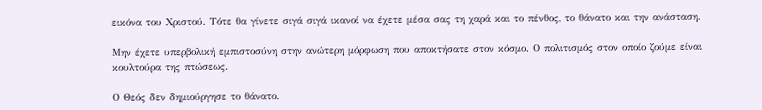εικόνα του Χριστού. Τότε θα γίνετε σιγά σιγά ικανοί να έχετε μέσα σας τη χαρά και το πένθος, το θάνατο και την ανάσταση.

Μην έχετε υπερβολική εμπιστοσύνη στην ανώτερη μόρφωση που αποκτήσατε στον κόσμο. Ο πολιτισμός στον οποίο ζούμε είναι κουλτούρα της πτώσεως.

Ο Θεός δεν δημιούργησε το θάνατο.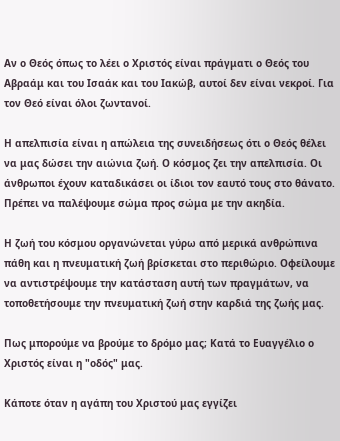Αν ο Θεός όπως το λέει ο Χριστός είναι πράγματι ο Θεός του Αβραάμ και του Ισαάκ και του Ιακώβ, αυτοί δεν είναι νεκροί. Για τον Θεό είναι όλοι ζωντανοί.

Η απελπισία είναι η απώλεια της συνειδήσεως ότι ο Θεός θέλει να μας δώσει την αιώνια ζωή. Ο κόσμος ζει την απελπισία. Οι άνθρωποι έχουν καταδικάσει οι ίδιοι τον εαυτό τους στο θάνατο. Πρέπει να παλέψουμε σώμα προς σώμα με την ακηδία.

Η ζωή του κόσμου οργανώνεται γύρω από μερικά ανθρώπινα πάθη και η πνευματική ζωή βρίσκεται στο περιθώριο. Οφείλουμε να αντιστρέψουμε την κατάσταση αυτή των πραγμάτων, να τοποθετήσουμε την πνευματική ζωή στην καρδιά της ζωής μας.

Πως μπορούμε να βρούμε το δρόμο μας; Κατά το Ευαγγέλιο ο Χριστός είναι η "οδός" μας.

Κάποτε όταν η αγάπη του Χριστού μας εγγίζει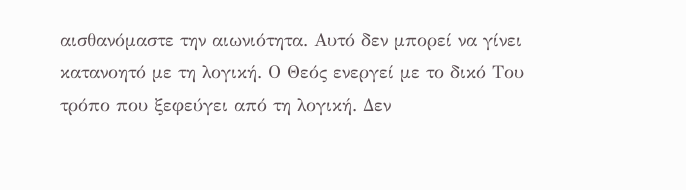αισθανόμαστε την αιωνιότητα. Αυτό δεν μπορεί να γίνει κατανοητό με τη λογική. Ο Θεός ενεργεί με το δικό Του τρόπο που ξεφεύγει από τη λογική. Δεν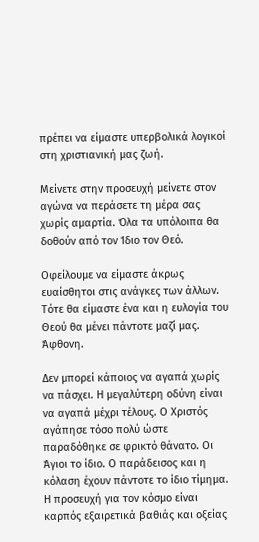πρέπει να είμαστε υπερβολικά λογικοί στη χριστιανική μας ζωή.

Μείνετε στην προσευχή μείνετε στον αγώνα να περάσετε τη μέρα σας χωρίς αμαρτία. Όλα τα υπόλοιπα θα δοθούν από τον Ίδιο τον Θεό.

Οφείλουμε να είμαστε άκρως ευαίσθητοι στις ανάγκες των άλλων. Τότε θα είμαστε ένα και η ευλογία του Θεού θα μένει πάντοτε μαζί μας. Άφθονη.

Δεν μπορεί κάποιος να αγαπά χωρίς να πάσχει. Η μεγαλύτερη οδύνη είναι να αγαπά μέχρι τέλους. Ο Χριστός αγάπησε τόσο πολύ ώστε παραδόθηκε σε φρικτό θάνατο. Οι Άγιοι το ίδιο. Ο παράδεισος και η κόλαση έχουν πάντοτε το ίδιο τίμημα. Η προσευχή για τον κόσμο είναι καρπός εξαιρετικά βαθιάς και οξείας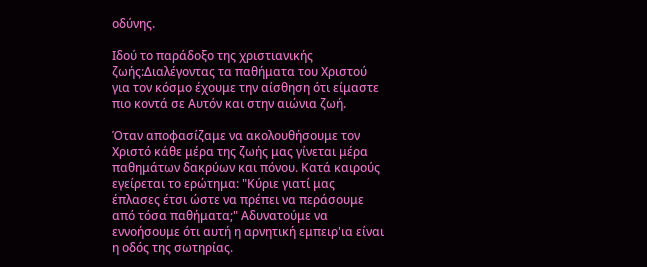οδύνης.

Ιδού το παράδοξο της χριστιανικής ζωής:Διαλέγοντας τα παθήματα του Χριστού για τον κόσμο έχουμε την αίσθηση ότι είμαστε πιο κοντά σε Αυτόν και στην αιώνια ζωή.

Όταν αποφασίζαμε να ακολουθήσουμε τον Χριστό κάθε μέρα της ζωής μας γίνεται μέρα παθημάτων δακρύων και πόνου. Κατά καιρούς εγείρεται το ερώτημα: "Κύριε γιατί μας έπλασες έτσι ώστε να πρέπει να περάσουμε από τόσα παθήματα;" Αδυνατούμε να εννοήσουμε ότι αυτή η αρνητική εμπειρ'ια είναι η οδός της σωτηρίας.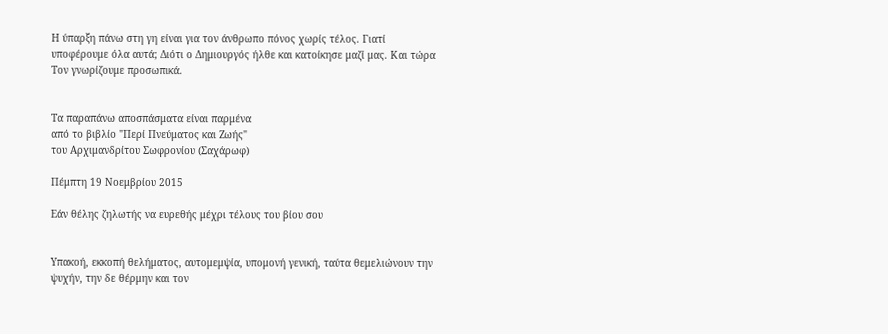Η ύπαρξη πάνω στη γη είναι για τον άνθρωπο πόνος χωρίς τέλος. Γιατί υποφέρουμε όλα αυτά; Διότι ο Δημιουργός ήλθε και κατοίκησε μαζί μας. Και τώρα Τον γνωρίζουμε προσωπικά.


Tα παραπάνω αποσπάσματα είναι παρμένα
από το βιβλίο "Περί Πνεύματος και Ζωής"
του Αρχιμανδρίτου Σωφρονίου (Σαχάρωφ)

Πέμπτη 19 Νοεμβρίου 2015

Εάν θέλης ζηλωτής να ευρεθής μέχρι τέλους του βίου σου


Υπακοή, εκκοπή θελήματος, αυτομεμψία, υπομονή γενική, ταύτα θεμελιώνουν την ψυχήν, την δε θέρμην και τον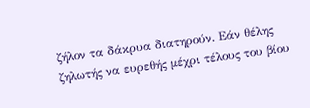ζήλον τα δάκρυα διατηρούν. Εάν θέλης ζηλωτής να ευρεθής μέχρι τέλους του βίου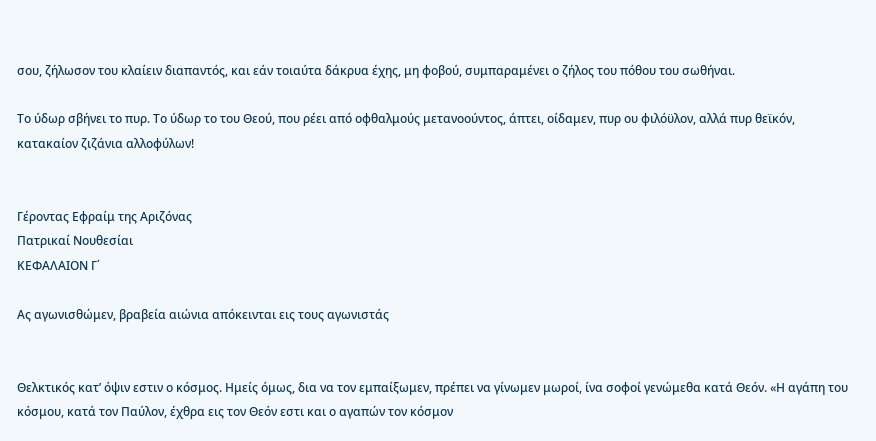σου, ζήλωσον του κλαίειν διαπαντός, και εάν τοιαύτα δάκρυα έχης, μη φοβού, συμπαραμένει ο ζήλος του πόθου του σωθήναι.

Το ύδωρ σβήνει το πυρ. Το ύδωρ το του Θεού, που ρέει από οφθαλμούς μετανοούντος, άπτει, οίδαμεν, πυρ ου φιλόϋλον, αλλά πυρ θεϊκόν, κατακαίον ζιζάνια αλλοφύλων!


Γέροντας Εφραίμ της Αριζόνας
Πατρικαί Νουθεσίαι
ΚΕΦΑΛΑΙΟΝ Γ΄

Ας αγωνισθώμεν, βραβεία αιώνια απόκεινται εις τους αγωνιστάς


Θελκτικός κατ’ όψιν εστιν ο κόσμος. Ημείς όμως, δια να τον εμπαίξωμεν, πρέπει να γίνωμεν μωροί, ίνα σοφοί γενώμεθα κατά Θεόν. «Η αγάπη του κόσμου, κατά τον Παύλον, έχθρα εις τον Θεόν εστι και ο αγαπών τον κόσμον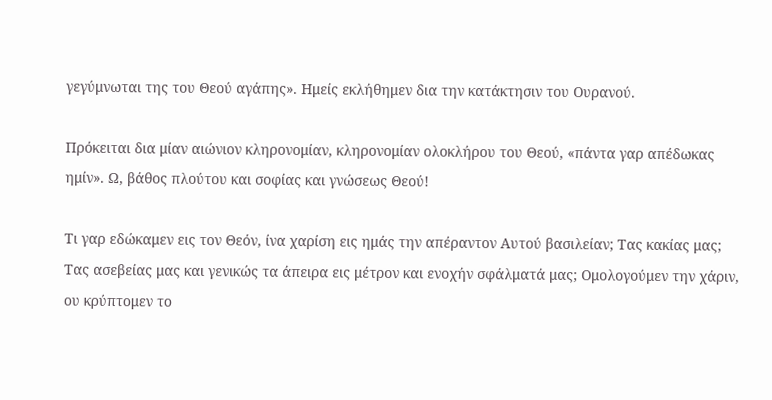γεγύμνωται της του Θεού αγάπης». Ημείς εκλήθημεν δια την κατάκτησιν του Ουρανού.

Πρόκειται δια μίαν αιώνιον κληρονομίαν, κληρονομίαν ολοκλήρου του Θεού, «πάντα γαρ απέδωκας ημίν». Ω, βάθος πλούτου και σοφίας και γνώσεως Θεού!

Τι γαρ εδώκαμεν εις τον Θεόν, ίνα χαρίση εις ημάς την απέραντον Αυτού βασιλείαν; Τας κακίας μας; Τας ασεβείας μας και γενικώς τα άπειρα εις μέτρον και ενοχήν σφάλματά μας; Ομολογούμεν την χάριν, ου κρύπτομεν το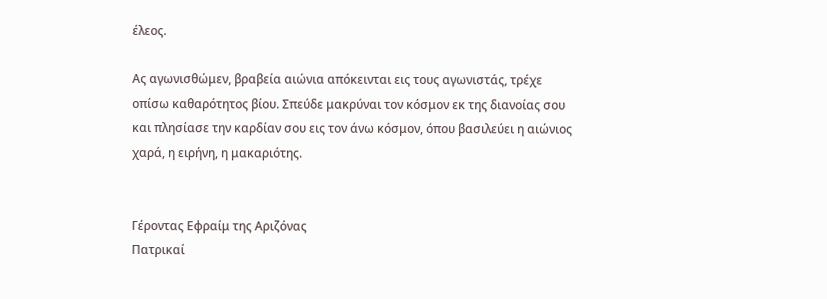έλεος.

Ας αγωνισθώμεν, βραβεία αιώνια απόκεινται εις τους αγωνιστάς, τρέχε οπίσω καθαρότητος βίου. Σπεύδε μακρύναι τον κόσμον εκ της διανοίας σου και πλησίασε την καρδίαν σου εις τον άνω κόσμον, όπου βασιλεύει η αιώνιος χαρά, η ειρήνη, η μακαριότης.


Γέροντας Εφραίμ της Αριζόνας
Πατρικαί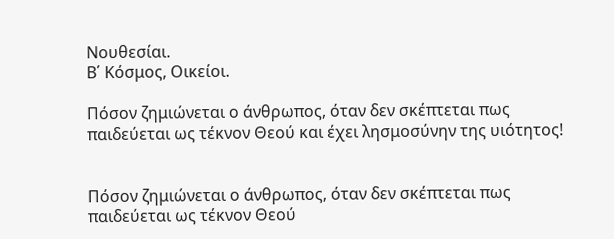Νουθεσίαι.
Β΄ Κόσμος, Οικείοι.

Πόσον ζημιώνεται ο άνθρωπος, όταν δεν σκέπτεται πως παιδεύεται ως τέκνον Θεού και έχει λησμοσύνην της υιότητος!


Πόσον ζημιώνεται ο άνθρωπος, όταν δεν σκέπτεται πως παιδεύεται ως τέκνον Θεού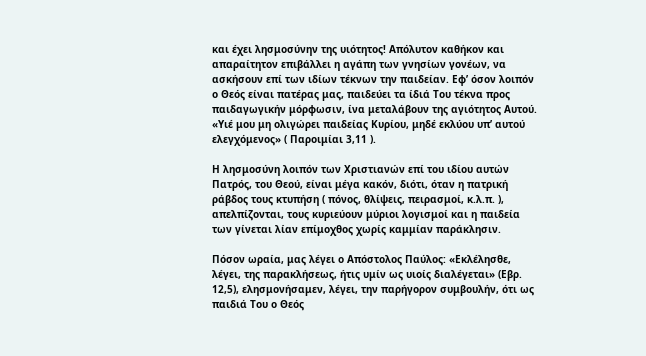και έχει λησμοσύνην της υιότητος! Απόλυτον καθήκον και απαραίτητον επιβάλλει η αγάπη των γνησίων γονέων, να ασκήσουν επί των ιδίων τέκνων την παιδείαν. Εφ’ όσον λοιπόν ο Θεός είναι πατέρας μας, παιδεύει τα ίδιά Του τέκνα προς παιδαγωγικήν μόρφωσιν, ίνα μεταλάβουν της αγιότητος Αυτού. «Υιέ μου μη ολιγώρει παιδείας Κυρίου, μηδέ εκλύου υπ’ αυτού ελεγχόμενος» ( Παροιμίαι 3,11 ).

Η λησμοσύνη λοιπόν των Χριστιανών επί του ιδίου αυτών Πατρός, του Θεού, είναι μέγα κακόν, διότι, όταν η πατρική ράβδος τους κτυπήση ( πόνος, θλίψεις, πειρασμοί, κ.λ.π. ), απελπίζονται, τους κυριεύουν μύριοι λογισμοί και η παιδεία των γίνεται λίαν επίμοχθος χωρίς καμμίαν παράκλησιν.

Πόσον ωραία, μας λέγει ο Απόστολος Παύλος: «Εκλέλησθε, λέγει, της παρακλήσεως, ήτις υμίν ως υιοίς διαλέγεται» (Εβρ. 12,5), ελησμονήσαμεν, λέγει, την παρήγορον συμβουλήν, ότι ως παιδιά Του ο Θεός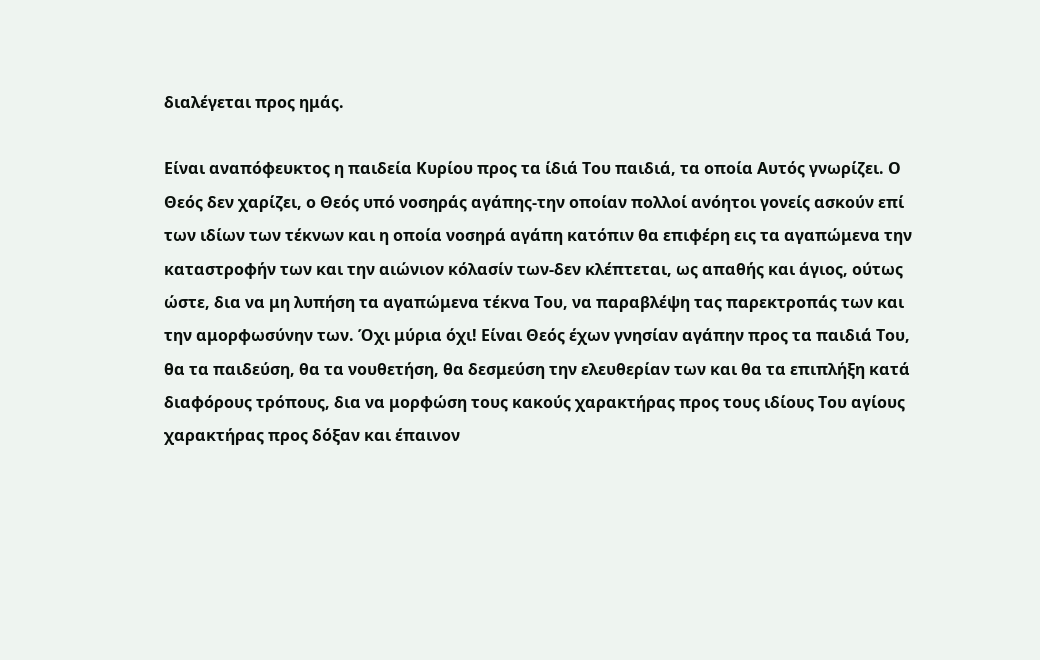διαλέγεται προς ημάς.

Είναι αναπόφευκτος η παιδεία Κυρίου προς τα ίδιά Του παιδιά, τα οποία Αυτός γνωρίζει. Ο Θεός δεν χαρίζει, ο Θεός υπό νοσηράς αγάπης-την οποίαν πολλοί ανόητοι γονείς ασκούν επί των ιδίων των τέκνων και η οποία νοσηρά αγάπη κατόπιν θα επιφέρη εις τα αγαπώμενα την καταστροφήν των και την αιώνιον κόλασίν των-δεν κλέπτεται, ως απαθής και άγιος, ούτως ώστε, δια να μη λυπήση τα αγαπώμενα τέκνα Του, να παραβλέψη τας παρεκτροπάς των και την αμορφωσύνην των. Όχι μύρια όχι! Είναι Θεός έχων γνησίαν αγάπην προς τα παιδιά Του, θα τα παιδεύση, θα τα νουθετήση, θα δεσμεύση την ελευθερίαν των και θα τα επιπλήξη κατά διαφόρους τρόπους, δια να μορφώση τους κακούς χαρακτήρας προς τους ιδίους Του αγίους χαρακτήρας προς δόξαν και έπαινον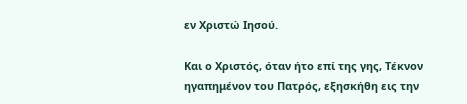εν Χριστώ Ιησού.

Και ο Χριστός, όταν ήτο επί της γης, Τέκνον ηγαπημένον του Πατρός, εξησκήθη εις την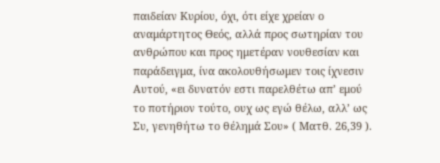παιδείαν Κυρίου, όχι, ότι είχε χρείαν ο αναμάρτητος Θεός, αλλά προς σωτηρίαν του ανθρώπου και προς ημετέραν νουθεσίαν και παράδειγμα, ίνα ακολουθήσωμεν τοις ίχνεσιν Αυτού, «ει δυνατόν εστι παρελθέτω απ’ εμού το ποτήριον τούτο, ουχ ως εγώ θέλω, αλλ’ ως Συ, γενηθήτω το θέλημά Σου» ( Ματθ. 26,39 ).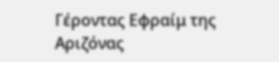Γέροντας Εφραίμ της Αριζόνας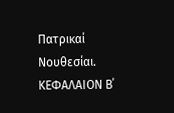Πατρικαί Νουθεσίαι.
ΚΕΦΑΛΑΙΟΝ Β΄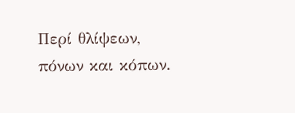Περί θλίψεων, πόνων και κόπων.